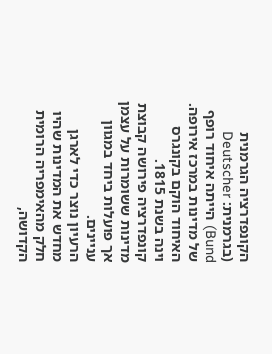הקונפדרציה הגרמנית (בגרמנית: Deutscher Bund) הייתה איחוד רופף של מדינות במרכז אירופה. האיחוד הוקם בקונגרס וינה בשנת 1815. קונפדרציה פירושה קבוצת מדינות ששומרות על עצמן אך פועלות ביחד במגוון עניינים.
הרעיון נוצר כדי לארגן מחדש את המדינות שהיו חלק מהאימפריה הרומית הקדושה,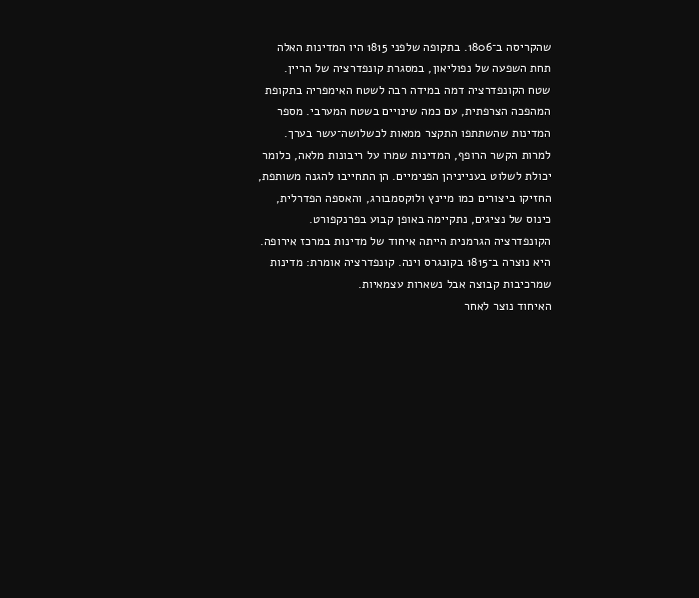שהקריסה ב־1806. בתקופה שלפני 1815 היו המדינות האלה תחת השפעה של נפוליאון, במסגרת קונפדרציה של הריין.
שטח הקונפדרציה דמה במידה רבה לשטח האימפריה בתקופת המהפכה הצרפתית, עם כמה שינויים בשטח המערבי. מספר המדינות שהשתתפו התקצר ממאות לכשלושה־עשר בערך.
למרות הקשר הרופף, המדינות שמרו על ריבונות מלאה, כלומר יכולת לשלוט בענייניהן הפנימיים. הן התחייבו להגנה משותפת, החזיקו ביצורים כמו מיינץ ולוקסמבורג, והאספה הפדרלית, כינוס של נציגים, נתקיימה באופן קבוע בפרנקפורט.
הקונפדרציה הגרמנית הייתה איחוד של מדינות במרכז אירופה. היא נוצרה ב־1815 בקונגרס וינה. קונפדרציה אומרת: מדינות שמרכיבות קבוצה אבל נשארות עצמאיות.
האיחוד נוצר לאחר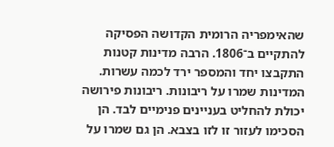שהאימפריה הרומית הקדושה הפסיקה להתקיים ב־1806. הרבה מדינות קטנות התקבצו יחד והמספר ירד לכמה עשרות.
המדינות שמרו על ריבונות. ריבונות פירושה יכולת להחליט בעניינים פנימיים לבד. הן הסכימו לעזור זו לזו בצבא. הן גם שמרו על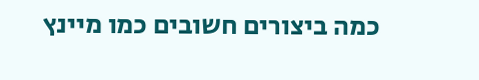כמה ביצורים חשובים כמו מיינץ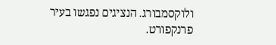ולוקסמבורג. הנציגים נפגשו בעיר פרנקפורט.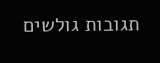תגובות גולשים